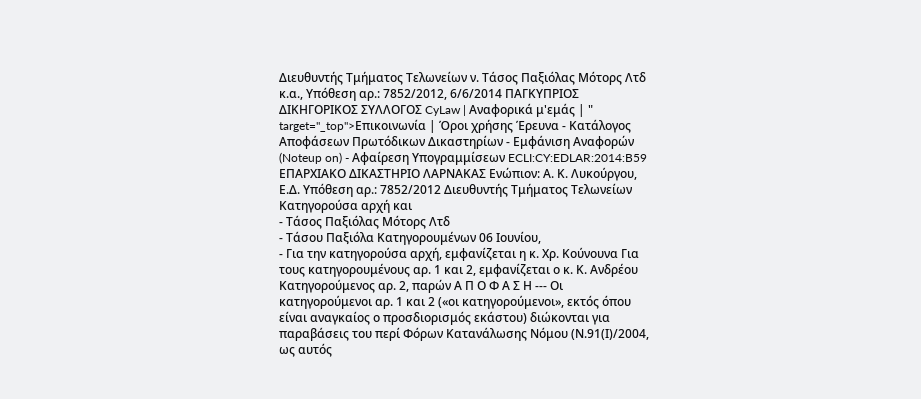Διευθυντής Τμήματος Τελωνείων ν. Τάσος Παξιόλας Μότορς Λτδ κ.α., Υπόθεση αρ.: 7852/2012, 6/6/2014 ΠΑΓΚΥΠΡΙΟΣ ΔΙΚΗΓΟΡΙΚΟΣ ΣΥΛΛΟΓΟΣ CyLaw | Αναφορικά μ'εμάς | " target="_top">Επικοινωνία | Όροι χρήσης Έρευνα - Κατάλογος Αποφάσεων Πρωτόδικων Δικαστηρίων - Εμφάνιση Αναφορών (Noteup on) - Αφαίρεση Υπογραμμίσεων ECLI:CY:EDLAR:2014:B59 ΕΠΑΡΧΙΑΚΟ ΔΙΚΑΣΤΗΡΙΟ ΛΑΡΝΑΚΑΣ Ενώπιον: Α. Κ. Λυκούργου, Ε.Δ. Υπόθεση αρ.: 7852/2012 Διευθυντής Τμήματος Τελωνείων Κατηγορούσα αρχή και
- Τάσος Παξιόλας Μότορς Λτδ
- Τάσου Παξιόλα Κατηγορουμένων 06 Ιουνίου,
- Για την κατηγορούσα αρχή, εμφανίζεται η κ. Χρ. Κούνουνα Για τους κατηγορουμένους αρ. 1 και 2, εμφανίζεται ο κ. Κ. Ανδρέου Κατηγορούμενος αρ. 2, παρών Α Π Ο Φ Α Σ Η --- Οι κατηγορούμενοι αρ. 1 και 2 («οι κατηγορούμενοι», εκτός όπου είναι αναγκαίος ο προσδιορισμός εκάστου) διώκονται για παραβάσεις του περί Φόρων Κατανάλωσης Νόμου (Ν.91(Ι)/2004, ως αυτός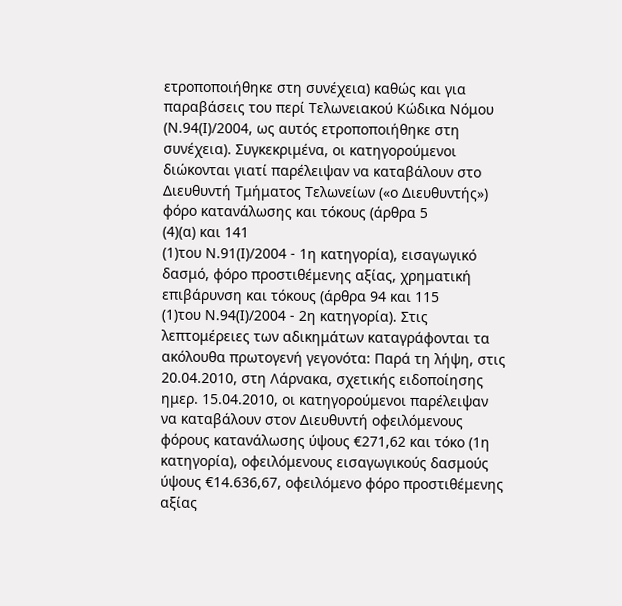ετροποποιήθηκε στη συνέχεια) καθώς και για παραβάσεις του περί Τελωνειακού Κώδικα Νόμου (Ν.94(Ι)/2004, ως αυτός ετροποποιήθηκε στη συνέχεια). Συγκεκριμένα, οι κατηγορούμενοι διώκονται γιατί παρέλειψαν να καταβάλουν στο Διευθυντή Τμήματος Τελωνείων («ο Διευθυντής») φόρο κατανάλωσης και τόκους (άρθρα 5
(4)(α) και 141
(1)του Ν.91(Ι)/2004 - 1η κατηγορία), εισαγωγικό δασμό, φόρο προστιθέμενης αξίας, χρηματική επιβάρυνση και τόκους (άρθρα 94 και 115
(1)του Ν.94(Ι)/2004 - 2η κατηγορία). Στις λεπτομέρειες των αδικημάτων καταγράφονται τα ακόλουθα πρωτογενή γεγονότα: Παρά τη λήψη, στις 20.04.2010, στη Λάρνακα, σχετικής ειδοποίησης ημερ. 15.04.2010, οι κατηγορούμενοι παρέλειψαν να καταβάλουν στον Διευθυντή οφειλόμενους φόρους κατανάλωσης ύψους €271,62 και τόκο (1η κατηγορία), οφειλόμενους εισαγωγικούς δασμούς ύψους €14.636,67, οφειλόμενο φόρο προστιθέμενης αξίας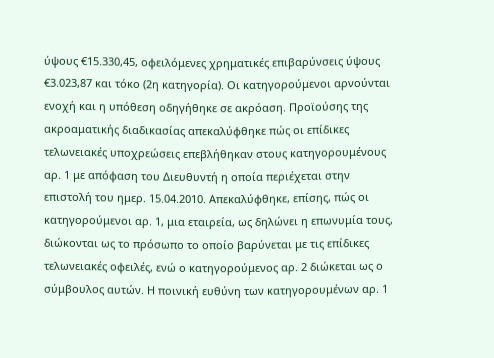ύψους €15.330,45, οφειλόμενες χρηματικές επιβαρύνσεις ύψους €3.023,87 και τόκο (2η κατηγορία). Οι κατηγορούμενοι αρνούνται ενοχή και η υπόθεση οδηγήθηκε σε ακρόαση. Προϊούσης της ακροαματικής διαδικασίας απεκαλύφθηκε πώς οι επίδικες τελωνειακές υποχρεώσεις επεβλήθηκαν στους κατηγορουμένους αρ. 1 με απόφαση του Διευθυντή η οποία περιέχεται στην επιστολή του ημερ. 15.04.2010. Απεκαλύφθηκε, επίσης, πώς οι κατηγορούμενοι αρ. 1, μια εταιρεία, ως δηλώνει η επωνυμία τους, διώκονται ως το πρόσωπο το οποίο βαρύνεται με τις επίδικες τελωνειακές οφειλές, ενώ ο κατηγορούμενος αρ. 2 διώκεται ως ο σύμβουλος αυτών. Η ποινική ευθύνη των κατηγορουμένων αρ. 1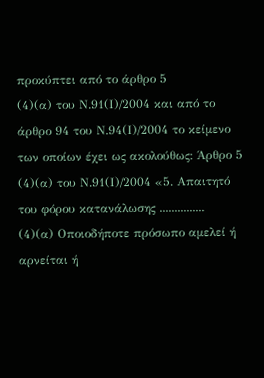προκύπτει από το άρθρο 5
(4)(α) του Ν.91(Ι)/2004 και από το άρθρο 94 του Ν.94(Ι)/2004 το κείμενο των οποίων έχει ως ακολούθως: Άρθρο 5
(4)(α) του Ν.91(Ι)/2004 «5. Απαιτητό του φόρου κατανάλωσης ...............
(4)(α) Οποιοδήποτε πρόσωπο αμελεί ή αρνείται ή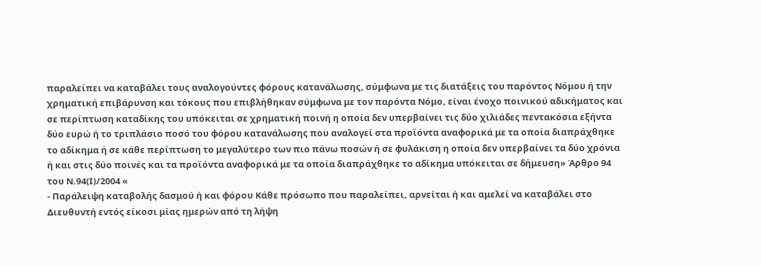παραλείπει να καταβάλει τους αναλογούντες φόρους κατανάλωσης, σύμφωνα με τις διατάξεις του παρόντος Νόμου ή την χρηματική επιβάρυνση και τόκους που επιβλήθηκαν σύμφωνα με τον παρόντα Νόμο, είναι ένοχο ποινικού αδικήματος και σε περίπτωση καταδίκης του υπόκειται σε χρηματική ποινή η οποία δεν υπερβαίνει τις δύο χιλιάδες πεντακόσια εξήντα δύο ευρώ ή το τριπλάσιο ποσό του φόρου κατανάλωσης που αναλογεί στα προϊόντα αναφορικά με τα οποία διαπράχθηκε το αδίκημα ή σε κάθε περίπτωση το μεγαλύτερο των πιο πάνω ποσών ή σε φυλάκιση η οποία δεν υπερβαίνει τα δύο χρόνια ή και στις δύο ποινές και τα προϊόντα αναφορικά με τα οποία διαπράχθηκε το αδίκημα υπόκειται σε δήμευση» Άρθρο 94 του Ν.94(Ι)/2004 «
- Παράλειψη καταβολής δασμού ή και φόρου Κάθε πρόσωπο που παραλείπει, αρνείται ή και αμελεί να καταβάλει στο Διευθυντή εντός είκοσι μίας ημερών από τη λήψη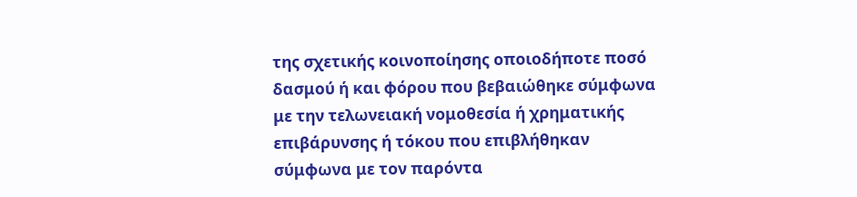της σχετικής κοινοποίησης οποιοδήποτε ποσό δασμού ή και φόρου που βεβαιώθηκε σύμφωνα με την τελωνειακή νομοθεσία ή χρηματικής επιβάρυνσης ή τόκου που επιβλήθηκαν σύμφωνα με τον παρόντα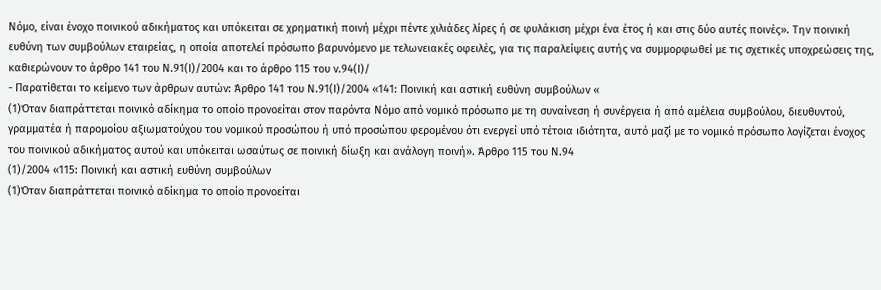Νόμο, είναι ένοχο ποινικού αδικήματος και υπόκειται σε χρηματική ποινή μέχρι πέντε χιλιάδες λίρες ή σε φυλάκιση μέχρι ένα έτος ή και στις δύο αυτές ποινές». Την ποινική ευθύνη των συμβούλων εταιρείας, η οποία αποτελεί πρόσωπο βαρυνόμενο με τελωνειακές οφειλές, για τις παραλείψεις αυτής να συμμορφωθεί με τις σχετικές υποχρεώσεις της, καθιερώνουν το άρθρο 141 του Ν.91(Ι)/2004 και το άρθρο 115 του ν.94(Ι)/
- Παρατίθεται το κείμενο των άρθρων αυτών: Άρθρο 141 του Ν.91(Ι)/2004 «141: Ποινική και αστική ευθύνη συμβούλων «
(1)Όταν διαπράττεται ποινικό αδίκημα το οποίο προνοείται στον παρόντα Νόμο από νομικό πρόσωπο με τη συναίνεση ή συνέργεια ή από αμέλεια συμβούλου, διευθυντού, γραμματέα ή παρομοίου αξιωματούχου του νομικού προσώπου ή υπό προσώπου φερομένου ότι ενεργεί υπό τέτοια ιδιότητα, αυτό μαζί με το νομικό πρόσωπο λογίζεται ένοχος του ποινικού αδικήματος αυτού και υπόκειται ωσαύτως σε ποινική δίωξη και ανάλογη ποινή». Άρθρο 115 του Ν.94
(1)/2004 «115: Ποινική και αστική ευθύνη συμβούλων
(1)Όταν διαπράττεται ποινικό αδίκημα το οποίο προνοείται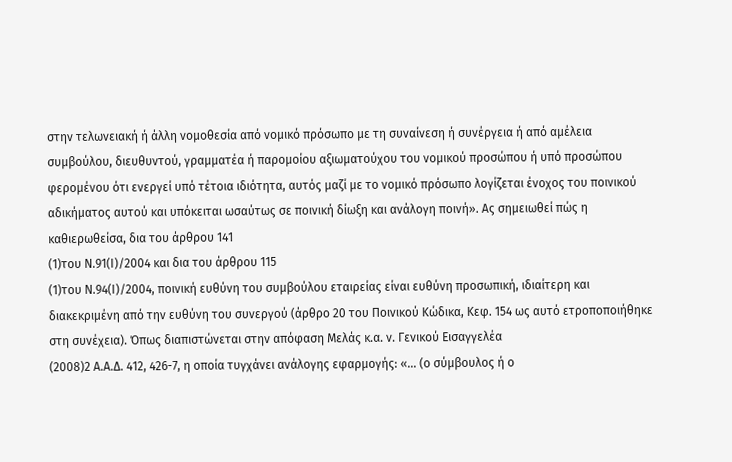στην τελωνειακή ή άλλη νομοθεσία από νομικό πρόσωπο με τη συναίνεση ή συνέργεια ή από αμέλεια συμβούλου, διευθυντού, γραμματέα ή παρομοίου αξιωματούχου του νομικού προσώπου ή υπό προσώπου φερομένου ότι ενεργεί υπό τέτοια ιδιότητα, αυτός μαζί με το νομικό πρόσωπο λογίζεται ένοχος του ποινικού αδικήματος αυτού και υπόκειται ωσαύτως σε ποινική δίωξη και ανάλογη ποινή». Ας σημειωθεί πώς η καθιερωθείσα, δια του άρθρου 141
(1)του Ν.91(Ι)/2004 και δια του άρθρου 115
(1)του Ν.94(Ι)/2004, ποινική ευθύνη του συμβούλου εταιρείας είναι ευθύνη προσωπική, ιδιαίτερη και διακεκριμένη από την ευθύνη του συνεργού (άρθρο 20 του Ποινικού Κώδικα, Κεφ. 154 ως αυτό ετροποποιήθηκε στη συνέχεια). Όπως διαπιστώνεται στην απόφαση Μελάς κ.α. ν. Γενικού Εισαγγελέα
(2008)2 Α.Α.Δ. 412, 426-7, η οποία τυγχάνει ανάλογης εφαρμογής: «... (ο σύμβουλος ή ο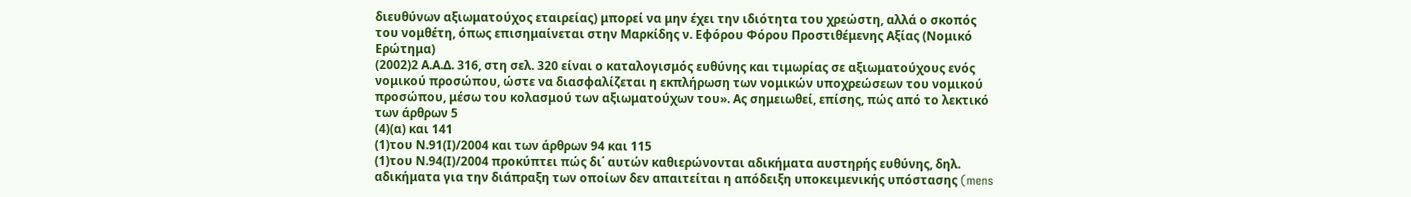διευθύνων αξιωματούχος εταιρείας) μπορεί να μην έχει την ιδιότητα του χρεώστη, αλλά ο σκοπός του νομθέτη, όπως επισημαίνεται στην Μαρκίδης ν. Εφόρου Φόρου Προστιθέμενης Αξίας (Νομικό Ερώτημα)
(2002)2 Α.Α.Δ. 316, στη σελ. 320 είναι ο καταλογισμός ευθύνης και τιμωρίας σε αξιωματούχους ενός νομικού προσώπου, ώστε να διασφαλίζεται η εκπλήρωση των νομικών υποχρεώσεων του νομικού προσώπου, μέσω του κολασμού των αξιωματούχων του». Ας σημειωθεί, επίσης, πώς από το λεκτικό των άρθρων 5
(4)(α) και 141
(1)του Ν.91(Ι)/2004 και των άρθρων 94 και 115
(1)του Ν.94(Ι)/2004 προκύπτει πώς δι΄ αυτών καθιερώνονται αδικήματα αυστηρής ευθύνης, δηλ. αδικήματα για την διάπραξη των οποίων δεν απαιτείται η απόδειξη υποκειμενικής υπόστασης (mens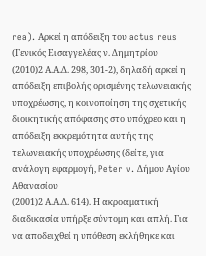rea). Αρκεί η απόδειξη του actus reus (Γενικός Εισαγγελέας ν. Δημητρίου
(2010)2 Α.Α.Δ. 298, 301-2), δηλαδή αρκεί η απόδειξη επιβολής ορισμένης τελωνειακής υποχρέωσης, η κοινοποίηση της σχετικής διοικητικής απόφασης στο υπόχρεο και η απόδειξη εκκρεμότητα αυτής της τελωνειακής υποχρέωσης (δείτε, για ανάλογη εφαρμογή, Peter v. Δήμου Αγίου Αθανασίου
(2001)2 Α.Α.Δ. 614). Η ακροαματική διαδικασία υπήρξε σύντομη και απλή. Για να αποδειχθεί η υπόθεση εκλήθηκε και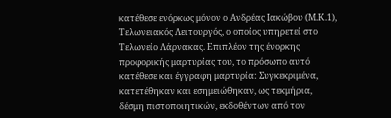κατέθεσε ενόρκως μόνον ο Ανδρέας Ιακώβου (Μ.Κ.1), Τελωνειακός Λειτουργός, ο οποίος υπηρετεί στο Τελωνείο Λάρνακας. Επιπλέον της ένορκης προφορικής μαρτυρίας του, το πρόσωπο αυτό κατέθεσε και έγγραφη μαρτυρία: Συγκεκριμένα, κατετέθηκαν και εσημειώθηκαν, ως τεκμήρια, δέσμη πιστοποιητικών, εκδοθέντων από τον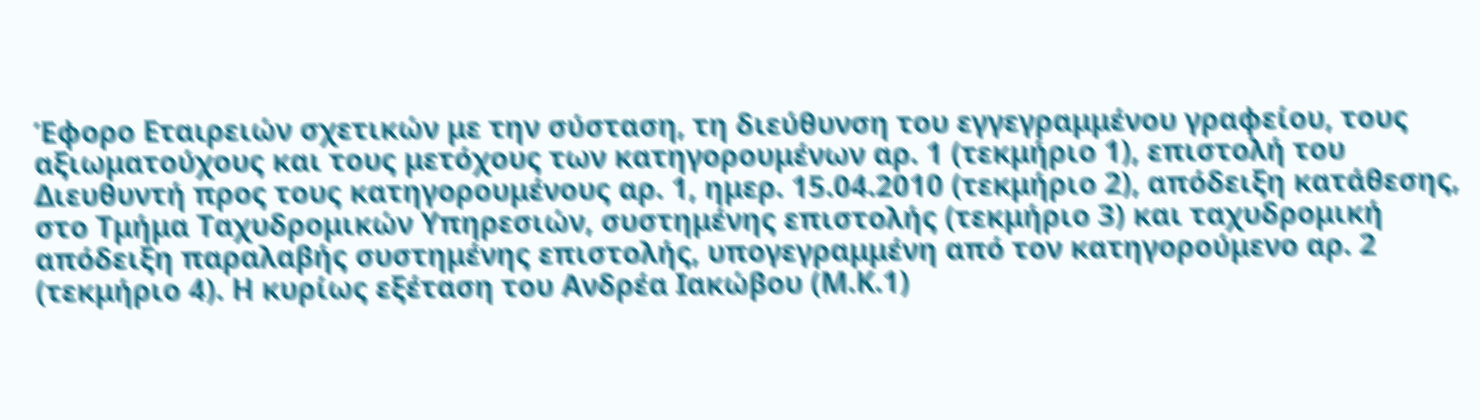Έφορο Εταιρειών σχετικών με την σύσταση, τη διεύθυνση του εγγεγραμμένου γραφείου, τους αξιωματούχους και τους μετόχους των κατηγορουμένων αρ. 1 (τεκμήριο 1), επιστολή του Διευθυντή προς τους κατηγορουμένους αρ. 1, ημερ. 15.04.2010 (τεκμήριο 2), απόδειξη κατάθεσης, στο Τμήμα Ταχυδρομικών Υπηρεσιών, συστημένης επιστολής (τεκμήριο 3) και ταχυδρομική απόδειξη παραλαβής συστημένης επιστολής, υπογεγραμμένη από τον κατηγορούμενο αρ. 2 (τεκμήριο 4). Η κυρίως εξέταση του Ανδρέα Ιακώβου (Μ.Κ.1)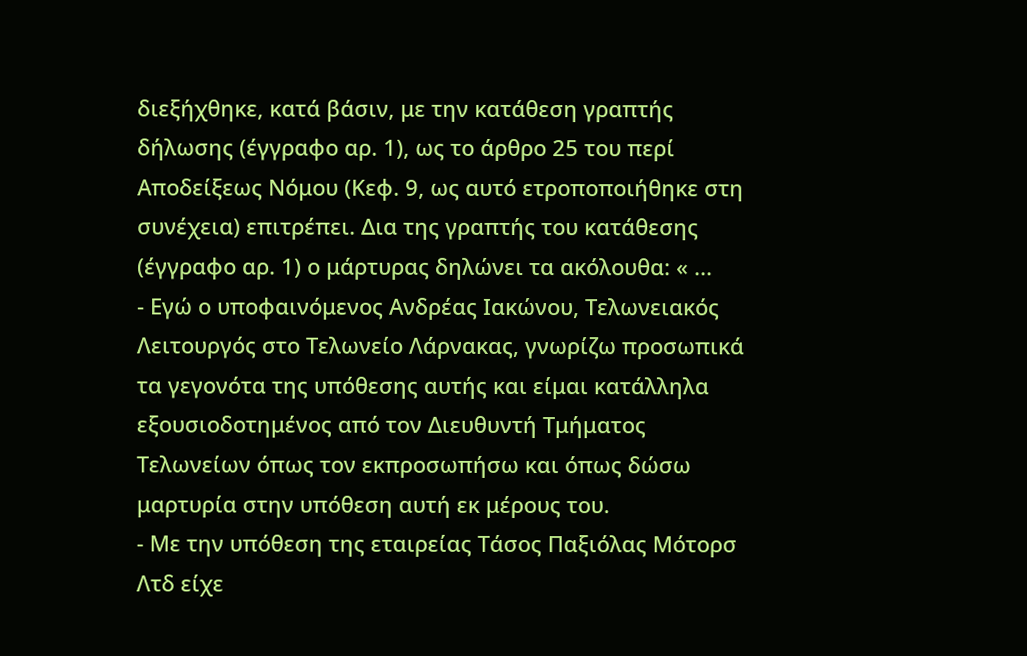διεξήχθηκε, κατά βάσιν, με την κατάθεση γραπτής δήλωσης (έγγραφο αρ. 1), ως το άρθρο 25 του περί Αποδείξεως Νόμου (Κεφ. 9, ως αυτό ετροποποιήθηκε στη συνέχεια) επιτρέπει. Δια της γραπτής του κατάθεσης (έγγραφο αρ. 1) ο μάρτυρας δηλώνει τα ακόλουθα: « ...
- Εγώ ο υποφαινόμενος Ανδρέας Ιακώνου, Τελωνειακός Λειτουργός στο Τελωνείο Λάρνακας, γνωρίζω προσωπικά τα γεγονότα της υπόθεσης αυτής και είμαι κατάλληλα εξουσιοδοτημένος από τον Διευθυντή Τμήματος Τελωνείων όπως τον εκπροσωπήσω και όπως δώσω μαρτυρία στην υπόθεση αυτή εκ μέρους του.
- Με την υπόθεση της εταιρείας Τάσος Παξιόλας Μότορσ Λτδ είχε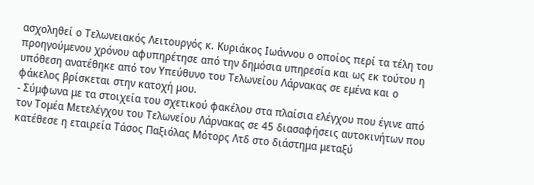ασχοληθεί ο Τελωνειακός Λειτουργός κ. Κυριάκος Ιωάννου ο οποίος περί τα τέλη του προηγούμενου χρόνου αφυπηρέτησε από την δημόσια υπηρεσία και ως εκ τούτου η υπόθεση ανατέθηκε από τον Υπεύθυνο του Τελωνείου Λάρνακας σε εμένα και ο φάκελος βρίσκεται στην κατοχή μου.
- Σύμφωνα με τα στοιχεία του σχετικού φακέλου στα πλαίσια ελέγχου που έγινε από τον Τομέα Μετελέγχου του Τελωνείου Λάρνακας σε 45 διασαφήσεις αυτοκινήτων που κατέθεσε η εταιρεία Τάσος Παξιόλας Μότορς Λτδ στο διάστημα μεταξύ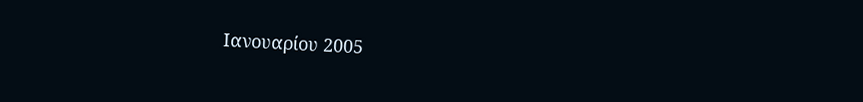Ιανουαρίου 2005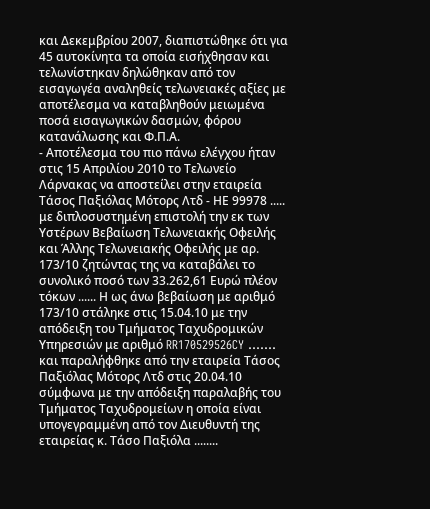και Δεκεμβρίου 2007, διαπιστώθηκε ότι για 45 αυτοκίνητα τα οποία εισήχθησαν και τελωνίστηκαν δηλώθηκαν από τον εισαγωγέα αναληθείς τελωνειακές αξίες με αποτέλεσμα να καταβληθούν μειωμένα ποσά εισαγωγικών δασμών, φόρου κατανάλωσης και Φ.Π.Α.
- Αποτέλεσμα του πιο πάνω ελέγχου ήταν στις 15 Απριλίου 2010 το Τελωνείο Λάρνακας να αποστείλει στην εταιρεία Τάσος Παξιόλας Μότορς Λτδ - ΗΕ 99978 ..... με διπλοσυστημένη επιστολή την εκ των Υστέρων Βεβαίωση Τελωνειακής Οφειλής και Άλλης Τελωνειακής Οφειλής με αρ. 173/10 ζητώντας της να καταβάλει το συνολικό ποσό των 33.262,61 Ευρώ πλέον τόκων ...... Η ως άνω βεβαίωση με αριθμό 173/10 στάληκε στις 15.04.10 με την απόδειξη του Τμήματος Ταχυδρομικών Υπηρεσιών με αριθμό RR170529526CY ....... και παραλήφθηκε από την εταιρεία Τάσος Παξιόλας Μότορς Λτδ στις 20.04.10 σύμφωνα με την απόδειξη παραλαβής του Τμήματος Ταχυδρομείων η οποία είναι υπογεγραμμένη από τον Διευθυντή της εταιρείας κ. Τάσο Παξιόλα ........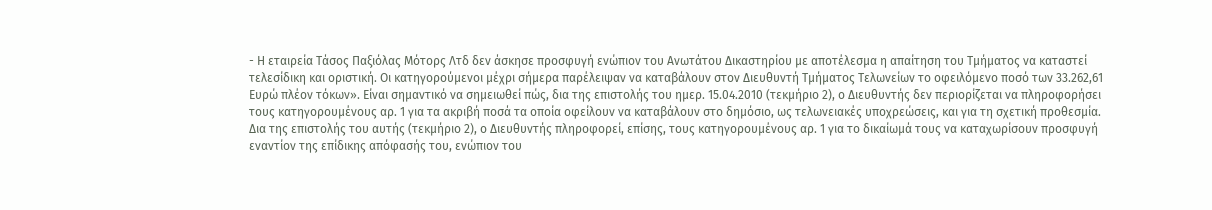- Η εταιρεία Τάσος Παξιόλας Μότορς Λτδ δεν άσκησε προσφυγή ενώπιον του Ανωτάτου Δικαστηρίου με αποτέλεσμα η απαίτηση του Τμήματος να καταστεί τελεσίδικη και οριστική. Οι κατηγορούμενοι μέχρι σήμερα παρέλειψαν να καταβάλουν στον Διευθυντή Τμήματος Τελωνείων το οφειλόμενο ποσό των 33.262,61 Ευρώ πλέον τόκων». Είναι σημαντικό να σημειωθεί πώς, δια της επιστολής του ημερ. 15.04.2010 (τεκμήριο 2), ο Διευθυντής δεν περιορίζεται να πληροφορήσει τους κατηγορουμένους αρ. 1 για τα ακριβή ποσά τα οποία οφείλουν να καταβάλουν στο δημόσιο, ως τελωνειακές υποχρεώσεις, και για τη σχετική προθεσμία. Δια της επιστολής του αυτής (τεκμήριο 2), ο Διευθυντής πληροφορεί, επίσης, τους κατηγορουμένους αρ. 1 για το δικαίωμά τους να καταχωρίσουν προσφυγή εναντίον της επίδικης απόφασής του, ενώπιον του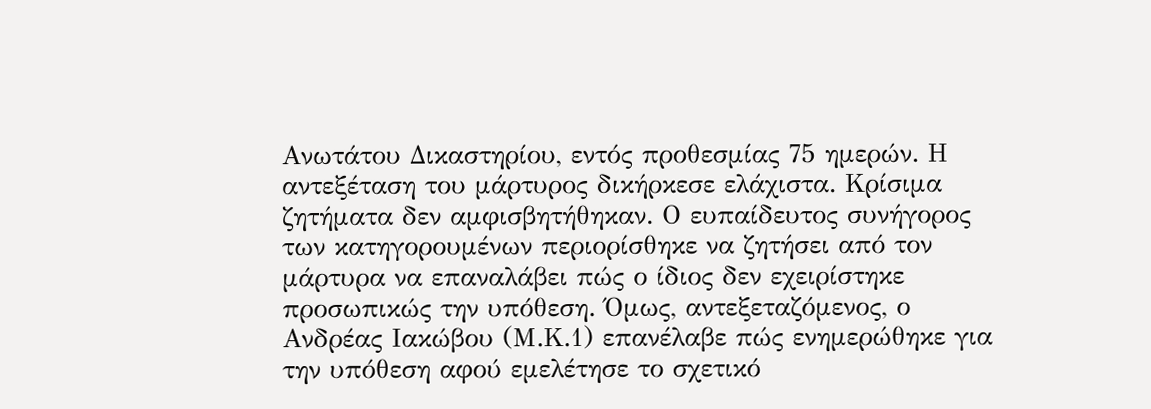Ανωτάτου Δικαστηρίου, εντός προθεσμίας 75 ημερών. Η αντεξέταση του μάρτυρος δικήρκεσε ελάχιστα. Κρίσιμα ζητήματα δεν αμφισβητήθηκαν. Ο ευπαίδευτος συνήγορος των κατηγορουμένων περιορίσθηκε να ζητήσει από τον μάρτυρα να επαναλάβει πώς ο ίδιος δεν εχειρίστηκε προσωπικώς την υπόθεση. Όμως, αντεξεταζόμενος, ο Ανδρέας Ιακώβου (Μ.Κ.1) επανέλαβε πώς ενημερώθηκε για την υπόθεση αφού εμελέτησε το σχετικό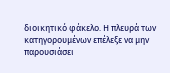διοικητικό φάκελο. Η πλευρά των κατηγορουμένων επέλεξε να μην παρουσιάσει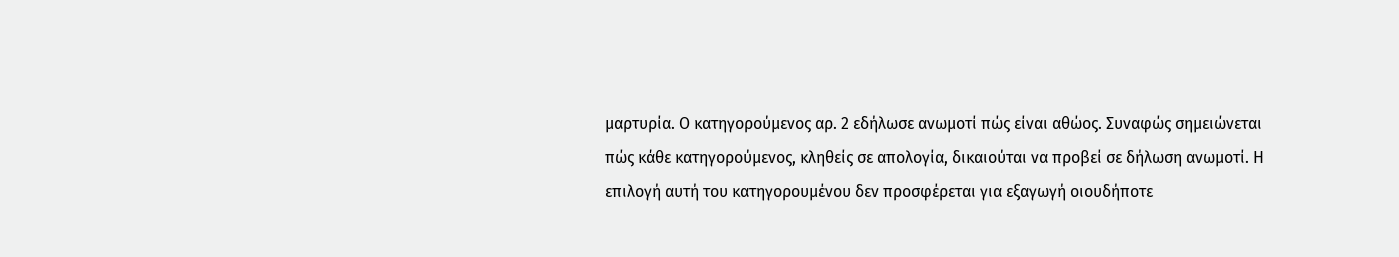μαρτυρία. Ο κατηγορούμενος αρ. 2 εδήλωσε ανωμοτί πώς είναι αθώος. Συναφώς σημειώνεται πώς κάθε κατηγορούμενος, κληθείς σε απολογία, δικαιούται να προβεί σε δήλωση ανωμοτί. Η επιλογή αυτή του κατηγορουμένου δεν προσφέρεται για εξαγωγή οιουδήποτε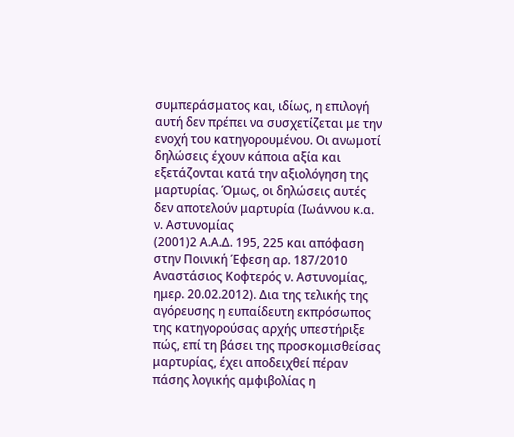συμπεράσματος και, ιδίως, η επιλογή αυτή δεν πρέπει να συσχετίζεται με την ενοχή του κατηγορουμένου. Οι ανωμοτί δηλώσεις έχουν κάποια αξία και εξετάζονται κατά την αξιολόγηση της μαρτυρίας. Όμως, οι δηλώσεις αυτές δεν αποτελούν μαρτυρία (Ιωάννου κ.α. ν. Αστυνομίας
(2001)2 Α.Α.Δ. 195, 225 και απόφαση στην Ποινική Έφεση αρ. 187/2010 Αναστάσιος Κοφτερός ν. Αστυνομίας, ημερ. 20.02.2012). Δια της τελικής της αγόρευσης η ευπαίδευτη εκπρόσωπος της κατηγορούσας αρχής υπεστήριξε πώς, επί τη βάσει της προσκομισθείσας μαρτυρίας, έχει αποδειχθεί πέραν πάσης λογικής αμφιβολίας η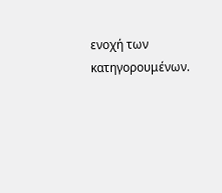ενοχή των κατηγορουμένων.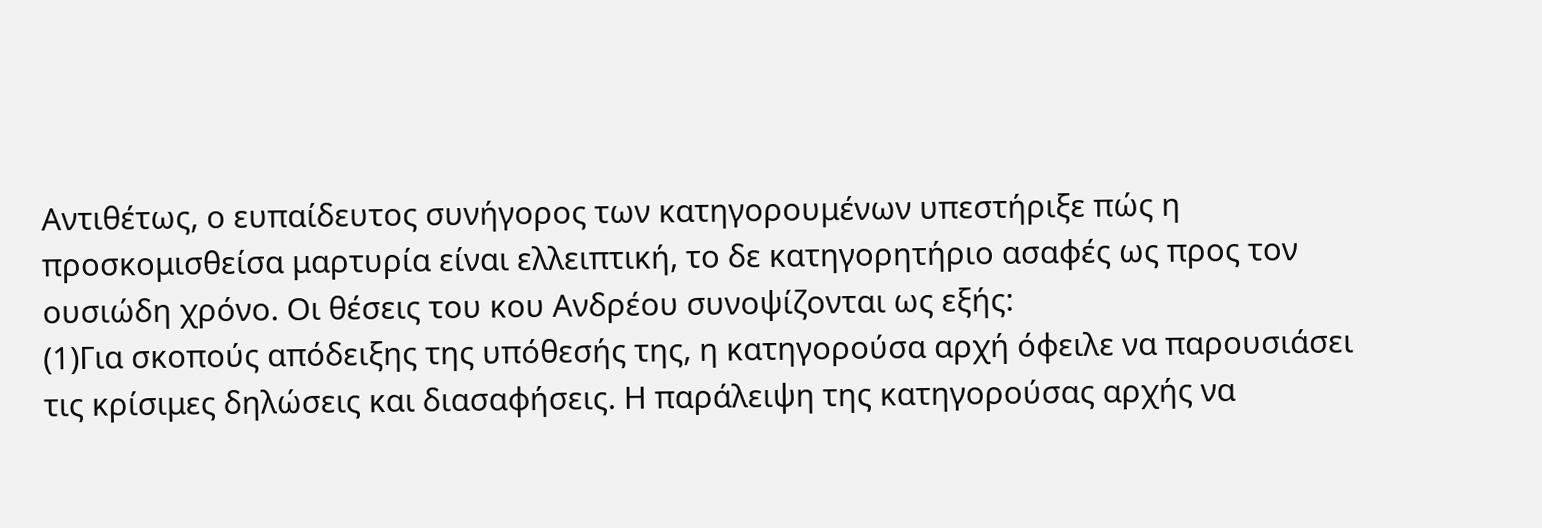Αντιθέτως, ο ευπαίδευτος συνήγορος των κατηγορουμένων υπεστήριξε πώς η προσκομισθείσα μαρτυρία είναι ελλειπτική, το δε κατηγορητήριο ασαφές ως προς τον ουσιώδη χρόνο. Οι θέσεις του κου Ανδρέου συνοψίζονται ως εξής:
(1)Για σκοπούς απόδειξης της υπόθεσής της, η κατηγορούσα αρχή όφειλε να παρουσιάσει τις κρίσιμες δηλώσεις και διασαφήσεις. Η παράλειψη της κατηγορούσας αρχής να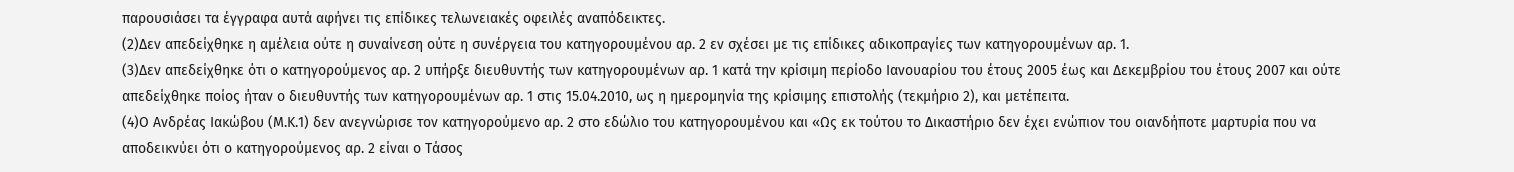παρουσιάσει τα έγγραφα αυτά αφήνει τις επίδικες τελωνειακές οφειλές αναπόδεικτες.
(2)Δεν απεδείχθηκε η αμέλεια ούτε η συναίνεση ούτε η συνέργεια του κατηγορουμένου αρ. 2 εν σχέσει με τις επίδικες αδικοπραγίες των κατηγορουμένων αρ. 1.
(3)Δεν απεδείχθηκε ότι ο κατηγορούμενος αρ. 2 υπήρξε διευθυντής των κατηγορουμένων αρ. 1 κατά την κρίσιμη περίοδο Ιανουαρίου του έτους 2005 έως και Δεκεμβρίου του έτους 2007 και ούτε απεδείχθηκε ποίος ήταν ο διευθυντής των κατηγορουμένων αρ. 1 στις 15.04.2010, ως η ημερομηνία της κρίσιμης επιστολής (τεκμήριο 2), και μετέπειτα.
(4)Ο Ανδρέας Ιακώβου (Μ.Κ.1) δεν ανεγνώρισε τον κατηγορούμενο αρ. 2 στο εδώλιο του κατηγορουμένου και «Ως εκ τούτου το Δικαστήριο δεν έχει ενώπιον του οιανδήποτε μαρτυρία που να αποδεικνύει ότι ο κατηγορούμενος αρ. 2 είναι ο Τάσος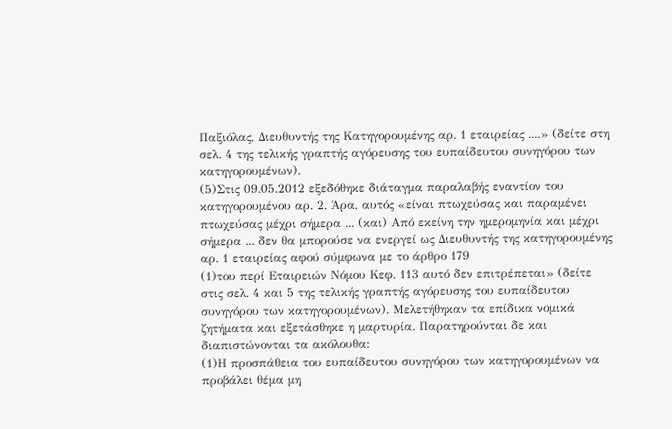Παξιόλας, Διευθυντής της Κατηγορουμένης αρ. 1 εταιρείας ....» (δείτε στη σελ. 4 της τελικής γραπτής αγόρευσης του ευπαίδευτου συνηγόρου των κατηγορουμένων).
(5)Στις 09.05.2012 εξεδόθηκε διάταγμα παραλαβής εναντίον του κατηγορουμένου αρ. 2. Άρα, αυτός «είναι πτωχεύσας και παραμένει πτωχεύσας μέχρι σήμερα ... (και) Από εκείνη την ημερομηνία και μέχρι σήμερα ... δεν θα μπορούσε να ενεργεί ως Διευθυντής της κατηγορουμένης αρ. 1 εταιρείας αφού σύμφωνα με το άρθρο 179
(1)του περί Εταιρειών Νόμου Κεφ. 113 αυτό δεν επιτρέπεται» (δείτε στις σελ. 4 και 5 της τελικής γραπτής αγόρευσης του ευπαίδευτου συνηγόρου των κατηγορουμένων). Μελετήθηκαν τα επίδικα νομικά ζητήματα και εξετάσθηκε η μαρτυρία. Παρατηρούνται δε και διαπιστώνονται τα ακόλουθα:
(1)Η προσπάθεια του ευπαίδευτου συνηγόρου των κατηγορουμένων να προβάλει θέμα μη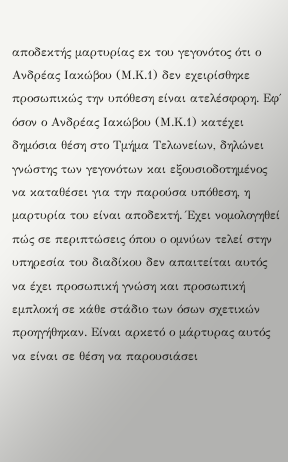αποδεκτής μαρτυρίας εκ του γεγονότος ότι ο Ανδρέας Ιακώβου (Μ.Κ.1) δεν εχειρίσθηκε προσωπικώς την υπόθεση είναι ατελέσφορη. Εφ΄ όσον ο Ανδρέας Ιακώβου (Μ.Κ.1) κατέχει δημόσια θέση στο Τμήμα Τελωνείων, δηλώνει γνώστης των γεγονότων και εξουσιοδοτημένος να καταθέσει για την παρούσα υπόθεση, η μαρτυρία του είναι αποδεκτή. Έχει νομολογηθεί πώς σε περιπτώσεις όπου ο ομνύων τελεί στην υπηρεσία του διαδίκου δεν απαιτείται αυτός να έχει προσωπική γνώση και προσωπική εμπλοκή σε κάθε στάδιο των όσων σχετικών προηγήθηκαν. Είναι αρκετό ο μάρτυρας αυτός να είναι σε θέση να παρουσιάσει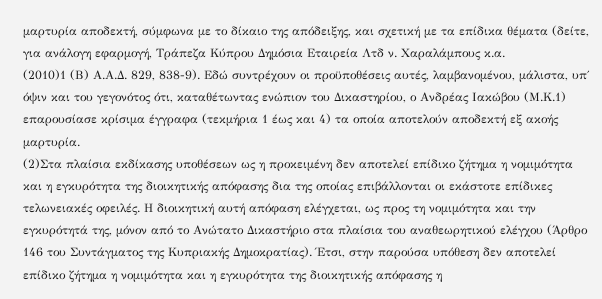μαρτυρία αποδεκτή, σύμφωνα με το δίκαιο της απόδειξης, και σχετική με τα επίδικα θέματα (δείτε, για ανάλογη εφαρμογή, Τράπεζα Κύπρου Δημόσια Εταιρεία Λτδ ν. Χαραλάμπους κ.α.
(2010)1 (Β) Α.Α.Δ. 829, 838-9). Εδώ συντρέχουν οι προϋποθέσεις αυτές, λαμβανομένου, μάλιστα, υπ΄ όψιν και του γεγονότος ότι, καταθέτωντας ενώπιον του Δικαστηρίου, ο Ανδρέας Ιακώβου (Μ.Κ.1) επαρουσίασε κρίσιμα έγγραφα (τεκμήρια 1 έως και 4) τα οποία αποτελούν αποδεκτή εξ ακοής μαρτυρία.
(2)Στα πλαίσια εκδίκασης υποθέσεων ως η προκειμένη δεν αποτελεί επίδικο ζήτημα η νομιμότητα και η εγκυρότητα της διοικητικής απόφασης δια της οποίας επιβάλλονται οι εκάστοτε επίδικες τελωνειακές οφειλές. Η διοικητική αυτή απόφαση ελέγχεται, ως προς τη νομιμότητα και την εγκυρότητά της, μόνον από το Ανώτατο Δικαστήριο στα πλαίσια του αναθεωρητικού ελέγχου (Άρθρο 146 του Συντάγματος της Κυπριακής Δημοκρατίας). Έτσι, στην παρούσα υπόθεση δεν αποτελεί επίδικο ζήτημα η νομιμότητα και η εγκυρότητα της διοικητικής απόφασης η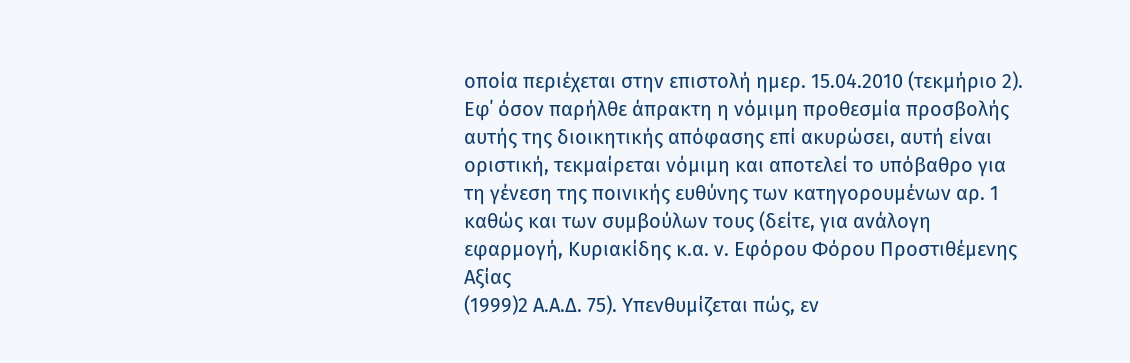οποία περιέχεται στην επιστολή ημερ. 15.04.2010 (τεκμήριο 2). Εφ΄ όσον παρήλθε άπρακτη η νόμιμη προθεσμία προσβολής αυτής της διοικητικής απόφασης επί ακυρώσει, αυτή είναι οριστική, τεκμαίρεται νόμιμη και αποτελεί το υπόβαθρο για τη γένεση της ποινικής ευθύνης των κατηγορουμένων αρ. 1 καθώς και των συμβούλων τους (δείτε, για ανάλογη εφαρμογή, Κυριακίδης κ.α. ν. Εφόρου Φόρου Προστιθέμενης Αξίας
(1999)2 Α.Α.Δ. 75). Υπενθυμίζεται πώς, εν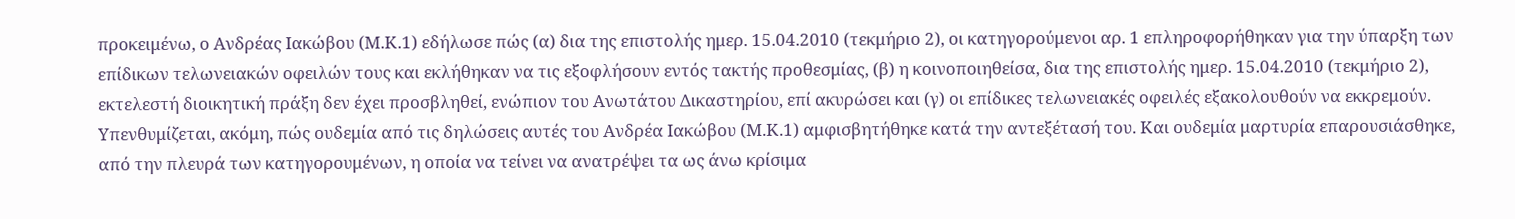προκειμένω, ο Ανδρέας Ιακώβου (Μ.Κ.1) εδήλωσε πώς (α) δια της επιστολής ημερ. 15.04.2010 (τεκμήριο 2), οι κατηγορούμενοι αρ. 1 επληροφορήθηκαν για την ύπαρξη των επίδικων τελωνειακών οφειλών τους και εκλήθηκαν να τις εξοφλήσουν εντός τακτής προθεσμίας, (β) η κοινοποιηθείσα, δια της επιστολής ημερ. 15.04.2010 (τεκμήριο 2), εκτελεστή διοικητική πράξη δεν έχει προσβληθεί, ενώπιον του Ανωτάτου Δικαστηρίου, επί ακυρώσει και (γ) οι επίδικες τελωνειακές οφειλές εξακολουθούν να εκκρεμούν. Υπενθυμίζεται, ακόμη, πώς ουδεμία από τις δηλώσεις αυτές του Ανδρέα Ιακώβου (Μ.Κ.1) αμφισβητήθηκε κατά την αντεξέτασή του. Και ουδεμία μαρτυρία επαρουσιάσθηκε, από την πλευρά των κατηγορουμένων, η οποία να τείνει να ανατρέψει τα ως άνω κρίσιμα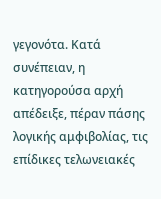γεγονότα. Κατά συνέπειαν, η κατηγορούσα αρχή απέδειξε, πέραν πάσης λογικής αμφιβολίας, τις επίδικες τελωνειακές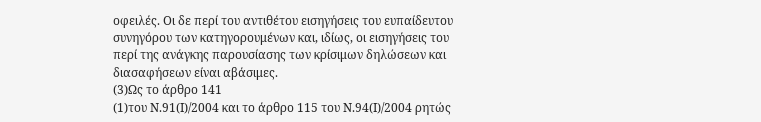οφειλές. Οι δε περί του αντιθέτου εισηγήσεις του ευπαίδευτου συνηγόρου των κατηγορουμένων και, ιδίως, οι εισηγήσεις του περί της ανάγκης παρουσίασης των κρίσιμων δηλώσεων και διασαφήσεων είναι αβάσιμες.
(3)Ως το άρθρο 141
(1)του Ν.91(Ι)/2004 και το άρθρο 115 του Ν.94(Ι)/2004 ρητώς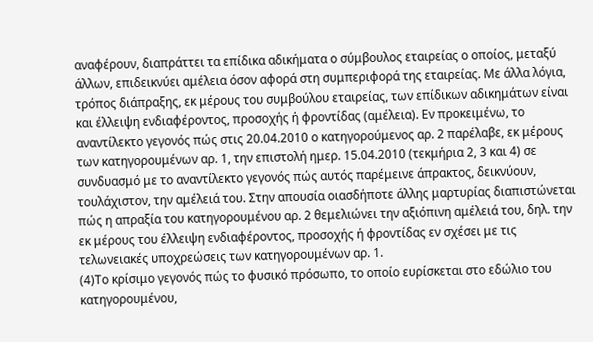αναφέρουν, διαπράττει τα επίδικα αδικήματα ο σύμβουλος εταιρείας ο οποίος, μεταξύ άλλων, επιδεικνύει αμέλεια όσον αφορά στη συμπεριφορά της εταιρείας. Με άλλα λόγια, τρόπος διάπραξης, εκ μέρους του συμβούλου εταιρείας, των επίδικων αδικημάτων είναι και έλλειψη ενδιαφέροντος, προσοχής ή φροντίδας (αμέλεια). Εν προκειμένω, το αναντίλεκτο γεγονός πώς στις 20.04.2010 ο κατηγορούμενος αρ. 2 παρέλαβε, εκ μέρους των κατηγορουμένων αρ. 1, την επιστολή ημερ. 15.04.2010 (τεκμήρια 2, 3 και 4) σε συνδυασμό με το αναντίλεκτο γεγονός πώς αυτός παρέμεινε άπρακτος, δεικνύουν, τουλάχιστον, την αμέλειά του. Στην απουσία οιασδήποτε άλλης μαρτυρίας διαπιστώνεται πώς η απραξία του κατηγορουμένου αρ. 2 θεμελιώνει την αξιόπινη αμέλειά του, δηλ. την εκ μέρους του έλλειψη ενδιαφέροντος, προσοχής ή φροντίδας εν σχέσει με τις τελωνειακές υποχρεώσεις των κατηγορουμένων αρ. 1.
(4)Το κρίσιμο γεγονός πώς το φυσικό πρόσωπο, το οποίο ευρίσκεται στο εδώλιο του κατηγορουμένου,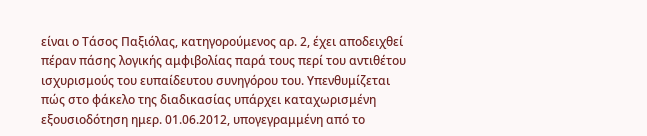είναι ο Τάσος Παξιόλας, κατηγορούμενος αρ. 2, έχει αποδειχθεί πέραν πάσης λογικής αμφιβολίας παρά τους περί του αντιθέτου ισχυρισμούς του ευπαίδευτου συνηγόρου του. Υπενθυμίζεται πώς στο φάκελο της διαδικασίας υπάρχει καταχωρισμένη εξουσιοδότηση ημερ. 01.06.2012, υπογεγραμμένη από το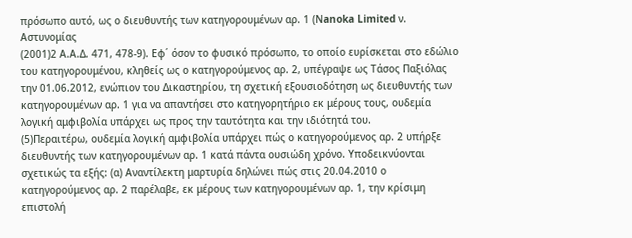πρόσωπο αυτό, ως ο διευθυντής των κατηγορουμένων αρ. 1 (Νanoka Limited ν. Αστυνομίας
(2001)2 Α.Α.Δ. 471, 478-9). Εφ΄ όσον το φυσικό πρόσωπο, το οποίο ευρίσκεται στο εδώλιο του κατηγορουμένου, κληθείς ως ο κατηγορούμενος αρ. 2, υπέγραψε ως Τάσος Παξιόλας την 01.06.2012, ενώπιον του Δικαστηρίου, τη σχετική εξουσιοδότηση ως διευθυντής των κατηγορουμένων αρ. 1 για να απαντήσει στο κατηγορητήριο εκ μέρους τους, ουδεμία λογική αμφιβολία υπάρχει ως προς την ταυτότητα και την ιδιότητά του.
(5)Περαιτέρω, ουδεμία λογική αμφιβολία υπάρχει πώς ο κατηγορούμενος αρ. 2 υπήρξε διευθυντής των κατηγορουμένων αρ. 1 κατά πάντα ουσιώδη χρόνο. Υποδεικνύονται σχετικώς τα εξής: (α) Αναντίλεκτη μαρτυρία δηλώνει πώς στις 20.04.2010 ο κατηγορούμενος αρ. 2 παρέλαβε, εκ μέρους των κατηγορουμένων αρ. 1, την κρίσιμη επιστολή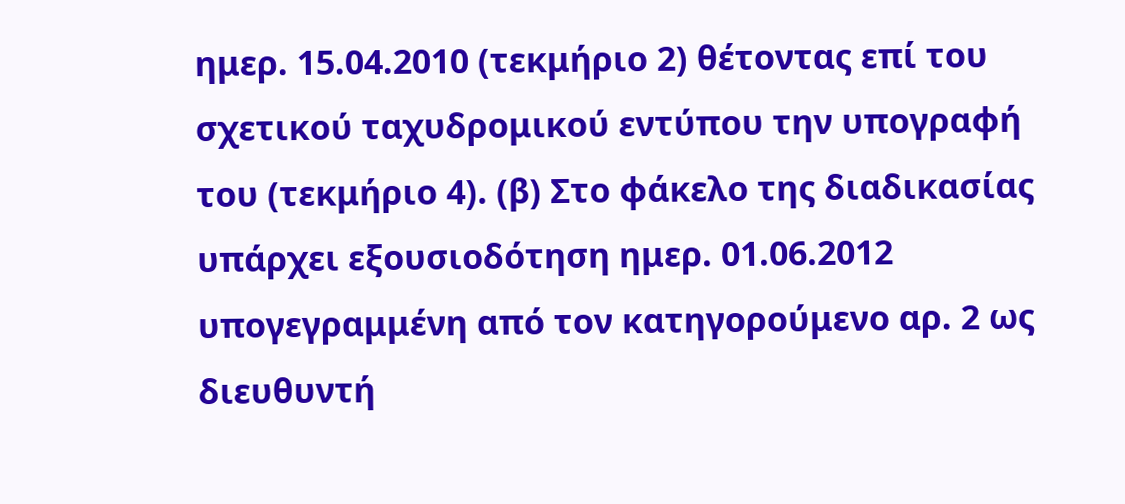ημερ. 15.04.2010 (τεκμήριο 2) θέτοντας επί του σχετικού ταχυδρομικού εντύπου την υπογραφή του (τεκμήριο 4). (β) Στο φάκελο της διαδικασίας υπάρχει εξουσιοδότηση ημερ. 01.06.2012 υπογεγραμμένη από τον κατηγορούμενο αρ. 2 ως διευθυντή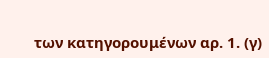των κατηγορουμένων αρ. 1. (γ)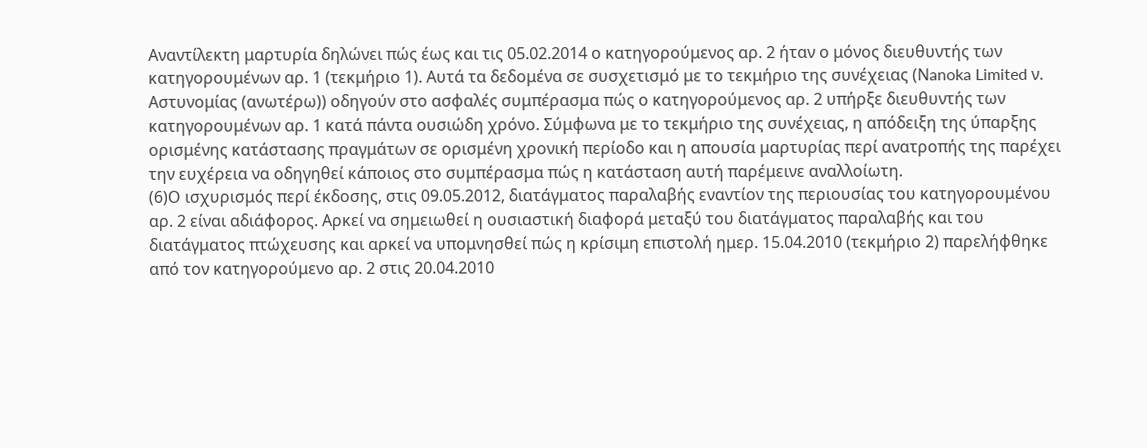Αναντίλεκτη μαρτυρία δηλώνει πώς έως και τις 05.02.2014 ο κατηγορούμενος αρ. 2 ήταν ο μόνος διευθυντής των κατηγορουμένων αρ. 1 (τεκμήριο 1). Αυτά τα δεδομένα σε συσχετισμό με το τεκμήριο της συνέχειας (Νanoka Limited ν. Αστυνομίας (ανωτέρω)) οδηγούν στο ασφαλές συμπέρασμα πώς ο κατηγορούμενος αρ. 2 υπήρξε διευθυντής των κατηγορουμένων αρ. 1 κατά πάντα ουσιώδη χρόνο. Σύμφωνα με το τεκμήριο της συνέχειας, η απόδειξη της ύπαρξης ορισμένης κατάστασης πραγμάτων σε ορισμένη χρονική περίοδο και η απουσία μαρτυρίας περί ανατροπής της παρέχει την ευχέρεια να οδηγηθεί κάποιος στο συμπέρασμα πώς η κατάσταση αυτή παρέμεινε αναλλοίωτη.
(6)Ο ισχυρισμός περί έκδοσης, στις 09.05.2012, διατάγματος παραλαβής εναντίον της περιουσίας του κατηγορουμένου αρ. 2 είναι αδιάφορος. Αρκεί να σημειωθεί η ουσιαστική διαφορά μεταξύ του διατάγματος παραλαβής και του διατάγματος πτώχευσης και αρκεί να υπομνησθεί πώς η κρίσιμη επιστολή ημερ. 15.04.2010 (τεκμήριο 2) παρελήφθηκε από τον κατηγορούμενο αρ. 2 στις 20.04.2010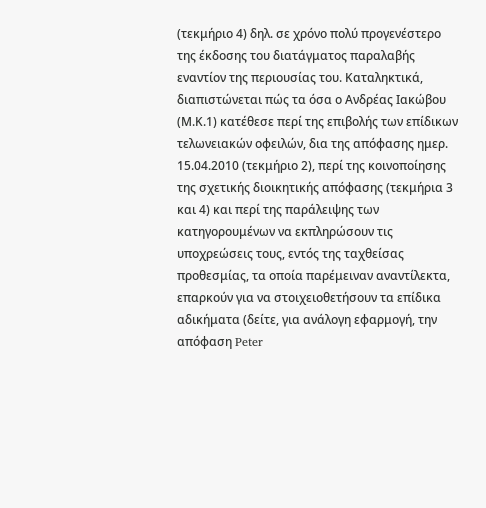(τεκμήριο 4) δηλ. σε χρόνο πολύ προγενέστερο της έκδοσης του διατάγματος παραλαβής εναντίον της περιουσίας του. Καταληκτικά, διαπιστώνεται πώς τα όσα ο Ανδρέας Ιακώβου (Μ.Κ.1) κατέθεσε περί της επιβολής των επίδικων τελωνειακών οφειλών, δια της απόφασης ημερ. 15.04.2010 (τεκμήριο 2), περί της κοινοποίησης της σχετικής διοικητικής απόφασης (τεκμήρια 3 και 4) και περί της παράλειψης των κατηγορουμένων να εκπληρώσουν τις υποχρεώσεις τους, εντός της ταχθείσας προθεσμίας, τα οποία παρέμειναν αναντίλεκτα, επαρκούν για να στοιχειοθετήσουν τα επίδικα αδικήματα (δείτε, για ανάλογη εφαρμογή, την απόφαση Peter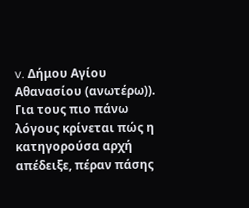v. Δήμου Αγίου Αθανασίου (ανωτέρω)). Για τους πιο πάνω λόγους κρίνεται πώς η κατηγορούσα αρχή απέδειξε, πέραν πάσης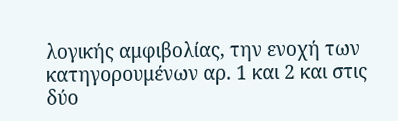λογικής αμφιβολίας, την ενοχή των κατηγορουμένων αρ. 1 και 2 και στις δύο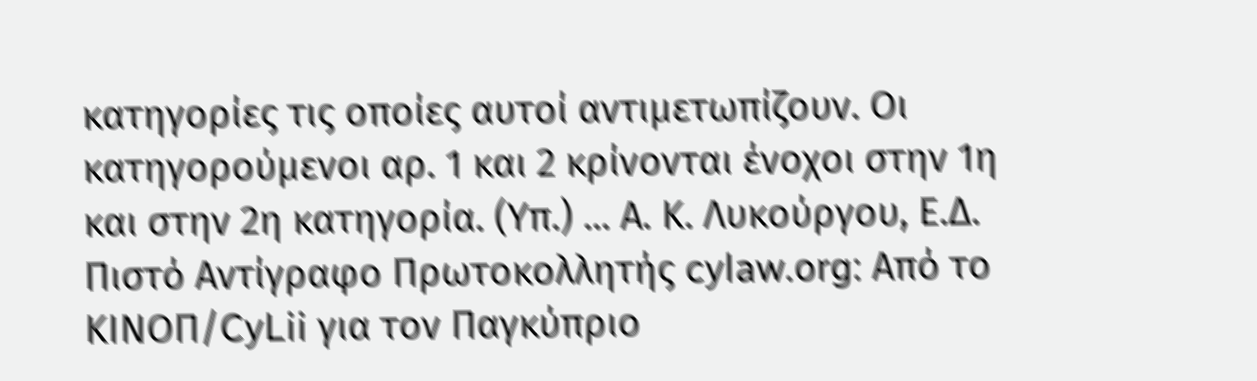κατηγορίες τις οποίες αυτοί αντιμετωπίζουν. Οι κατηγορούμενοι αρ. 1 και 2 κρίνονται ένοχοι στην 1η και στην 2η κατηγορία. (Υπ.) ... Α. Κ. Λυκούργου, Ε.Δ. Πιστό Αντίγραφο Πρωτοκολλητής cylaw.org: Από το ΚΙΝOΠ/CyLii για τον Παγκύπριο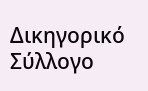Δικηγορικό Σύλλογο